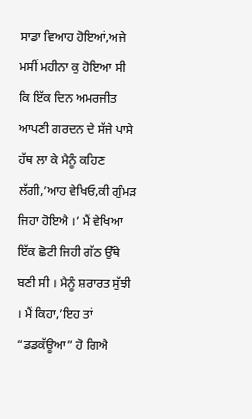ਸਾਡਾ ਵਿਆਹ ਹੋਇਆਂ,ਅਜੇ ਮਸੀਂ ਮਹੀਨਾ ਕੁ ਹੋਇਆ ਸੀ ਕਿ ਇੱਕ ਦਿਨ ਅਮਰਜੀਤ ਆਪਣੀ ਗਰਦਨ ਦੇ ਸੱਜੇ ਪਾਸੇ ਹੱਥ ਲਾ ਕੇ ਮੈਨੂੰ ਕਹਿਣ ਲੱਗੀ,’ਆਹ ਵੇਖਿਓ,ਕੀ ਗੁੰਮੜ ਜਿਹਾ ਹੋਇਐ ।’ ਮੈਂ ਵੇਖਿਆ ਇੱਕ ਛੋਟੀ ਜਿਹੀ ਗੱਠ ਉੱਥੇ ਬਣੀ ਸੀ । ਮੈਨੂੰ ਸ਼ਰਾਰਤ ਸੁੱਝੀ । ਮੈਂ ਕਿਹਾ,’ਇਹ ਤਾਂ “ਡਡਕੱਊਆ” ਹੋ ਗਿਐ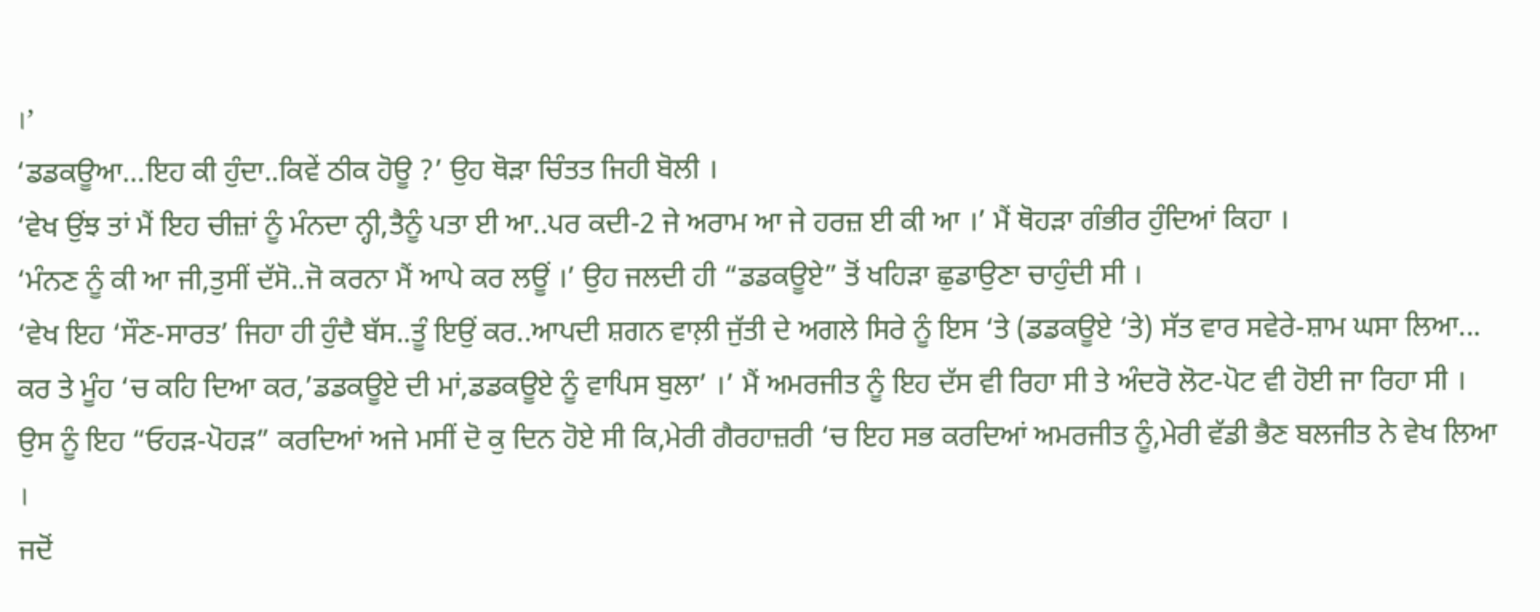।’
‘ਡਡਕਊਆ…ਇਹ ਕੀ ਹੁੰਦਾ..ਕਿਵੇਂ ਠੀਕ ਹੋਊ ?’ ਉਹ ਥੋੜਾ ਚਿੰਤਤ ਜਿਹੀ ਬੋਲੀ ।
‘ਵੇਖ ਉਂਝ ਤਾਂ ਮੈਂ ਇਹ ਚੀਜ਼ਾਂ ਨੂੰ ਮੰਨਦਾ ਨ੍ਹੀ,ਤੈਨੂੰ ਪਤਾ ਈ ਆ..ਪਰ ਕਦੀ-2 ਜੇ ਅਰਾਮ ਆ ਜੇ ਹਰਜ਼ ਈ ਕੀ ਆ ।’ ਮੈਂ ਥੋਹੜਾ ਗੰਭੀਰ ਹੁੰਦਿਆਂ ਕਿਹਾ ।
‘ਮੰਨਣ ਨੂੰ ਕੀ ਆ ਜੀ,ਤੁਸੀਂ ਦੱਸੋ..ਜੋ ਕਰਨਾ ਮੈਂ ਆਪੇ ਕਰ ਲਊਂ ।’ ਉਹ ਜਲਦੀ ਹੀ “ਡਡਕਊਏ” ਤੋਂ ਖਹਿੜਾ ਛੁਡਾਉਣਾ ਚਾਹੁੰਦੀ ਸੀ ।
‘ਵੇਖ ਇਹ ‘ਸੌਣ-ਸਾਰਤ’ ਜਿਹਾ ਹੀ ਹੁੰਦੈ ਬੱਸ..ਤੂੰ ਇਉਂ ਕਰ..ਆਪਦੀ ਸ਼ਗਨ ਵਾਲ਼ੀ ਜੁੱਤੀ ਦੇ ਅਗਲੇ ਸਿਰੇ ਨੂੰ ਇਸ ‘ਤੇ (ਡਡਕਊਏ ‘ਤੇ) ਸੱਤ ਵਾਰ ਸਵੇਰੇ-ਸ਼ਾਮ ਘਸਾ ਲਿਆ...
ਕਰ ਤੇ ਮੂੰਹ ‘ਚ ਕਹਿ ਦਿਆ ਕਰ,’ਡਡਕਊਏ ਦੀ ਮਾਂ,ਡਡਕਊਏ ਨੂੰ ਵਾਪਿਸ ਬੁਲਾ’ ।’ ਮੈਂ ਅਮਰਜੀਤ ਨੂੰ ਇਹ ਦੱਸ ਵੀ ਰਿਹਾ ਸੀ ਤੇ ਅੰਦਰੋ ਲੋਟ-ਪੋਟ ਵੀ ਹੋਈ ਜਾ ਰਿਹਾ ਸੀ ।
ਉਸ ਨੂੰ ਇਹ “ਓਹੜ-ਪੋਹੜ” ਕਰਦਿਆਂ ਅਜੇ ਮਸੀਂ ਦੋ ਕੁ ਦਿਨ ਹੋਏ ਸੀ ਕਿ,ਮੇਰੀ ਗੈਰਹਾਜ਼ਰੀ ‘ਚ ਇਹ ਸਭ ਕਰਦਿਆਂ ਅਮਰਜੀਤ ਨੂੰ,ਮੇਰੀ ਵੱਡੀ ਭੈਣ ਬਲਜੀਤ ਨੇ ਵੇਖ ਲਿਆ ।
ਜਦੋਂ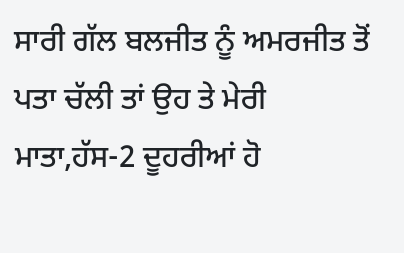ਸਾਰੀ ਗੱਲ ਬਲਜੀਤ ਨੂੰ ਅਮਰਜੀਤ ਤੋਂ ਪਤਾ ਚੱਲੀ ਤਾਂ ਉਹ ਤੇ ਮੇਰੀ ਮਾਤਾ,ਹੱਸ-2 ਦੂਹਰੀਆਂ ਹੋ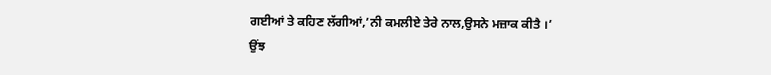ਗਈਆਂ ਤੇ ਕਹਿਣ ਲੱਗੀਆਂ,’ਨੀ ਕਮਲੀਏ ਤੇਰੇ ਨਾਲ,ਉਸਨੇ ਮਜ਼ਾਕ ਕੀਤੈ ।’
ਉਂਝ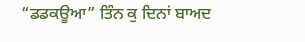“ਡਡਕਊਆ” ਤਿੰਨ ਕੁ ਦਿਨਾਂ ਬਾਅਦ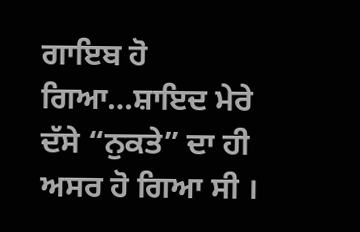ਗਾਇਬ ਹੋ ਗਿਆ…ਸ਼ਾਇਦ ਮੇਰੇ ਦੱਸੇ “ਨੁਕਤੇ” ਦਾ ਹੀ ਅਸਰ ਹੋ ਗਿਆ ਸੀ ।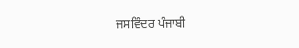ਜਸਵਿੰਦਰ ਪੰਜਾਬੀ